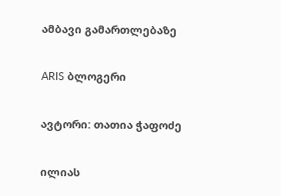ამბავი გამართლებაზე

ARIS ბლოგერი

ავტორი: თათია ჭაფოძე

ილიას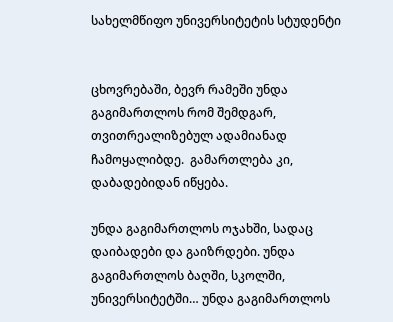სახელმწიფო უნივერსიტეტის სტუდენტი


ცხოვრებაში, ბევრ რამეში უნდა გაგიმართლოს რომ შემდგარ, თვითრეალიზებულ ადამიანად ჩამოყალიბდე.  გამართლება კი, დაბადებიდან იწყება.

უნდა გაგიმართლოს ოჯახში, სადაც დაიბადები და გაიზრდები. უნდა გაგიმართლოს ბაღში, სკოლში,  უნივერსიტეტში… უნდა გაგიმართლოს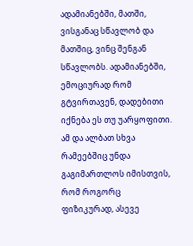ადამიანებში, მათში, ვისგანაც სწავლობ და მათშიც, ვინც შენგან სწავლობს. ადამიანებში, ემოციურად რომ გტვირთავენ, დადებითი იქნება ეს თუ უარყოფითი. ამ და ალბათ სხვა რამეებშიც უნდა გაგიმართლოს იმისთვის, რომ როგორც ფიზიკურად, ასევე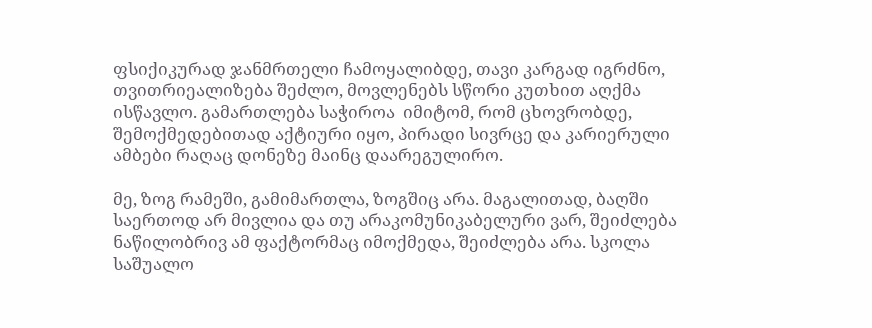ფსიქიკურად ჯანმრთელი ჩამოყალიბდე, თავი კარგად იგრძნო, თვითრიეალიზება შეძლო, მოვლენებს სწორი კუთხით აღქმა ისწავლო. გამართლება საჭიროა  იმიტომ, რომ ცხოვრობდე, შემოქმედებითად აქტიური იყო, პირადი სივრცე და კარიერული ამბები რაღაც დონეზე მაინც დაარეგულირო.

მე, ზოგ რამეში, გამიმართლა, ზოგშიც არა. მაგალითად, ბაღში საერთოდ არ მივლია და თუ არაკომუნიკაბელური ვარ, შეიძლება ნაწილობრივ ამ ფაქტორმაც იმოქმედა, შეიძლება არა. სკოლა საშუალო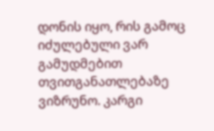დონის იყო, რის გამოც იძულებული ვარ გამუდმებით თვითგანათლებაზე ვიზრუნო. კარგი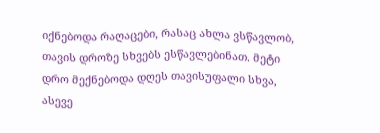იქნებოდა რაღაცები, რასაც ახლა ვსწავლობ, თავის დროზე სხვებს ესწავლებინათ. მეტი დრო მექნებოდა დღეს თავისუფალი სხვა, ასევე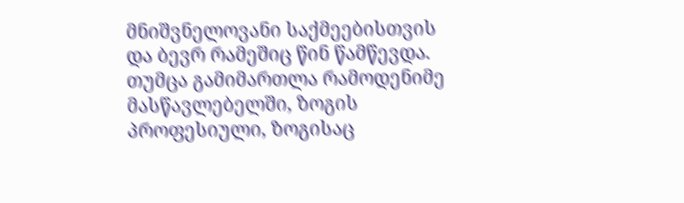მნიშვნელოვანი საქმეებისთვის და ბევრ რამეშიც წინ წამწევდა. თუმცა გამიმართლა რამოდენიმე მასწავლებელში, ზოგის პროფესიული, ზოგისაც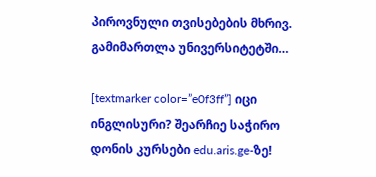პიროვნული თვისებების მხრივ. გამიმართლა უნივერსიტეტში…

[textmarker color=”e0f3ff”] იცი ინგლისური? შეარჩიე საჭირო დონის კურსები edu.aris.ge-ზე!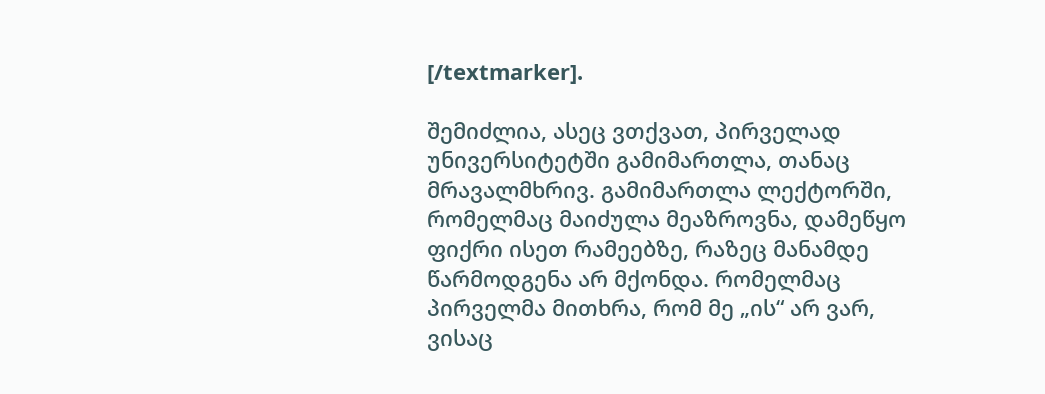[/textmarker].

შემიძლია, ასეც ვთქვათ, პირველად უნივერსიტეტში გამიმართლა, თანაც მრავალმხრივ. გამიმართლა ლექტორში, რომელმაც მაიძულა მეაზროვნა, დამეწყო ფიქრი ისეთ რამეებზე, რაზეც მანამდე წარმოდგენა არ მქონდა. რომელმაც პირველმა მითხრა, რომ მე „ის“ არ ვარ, ვისაც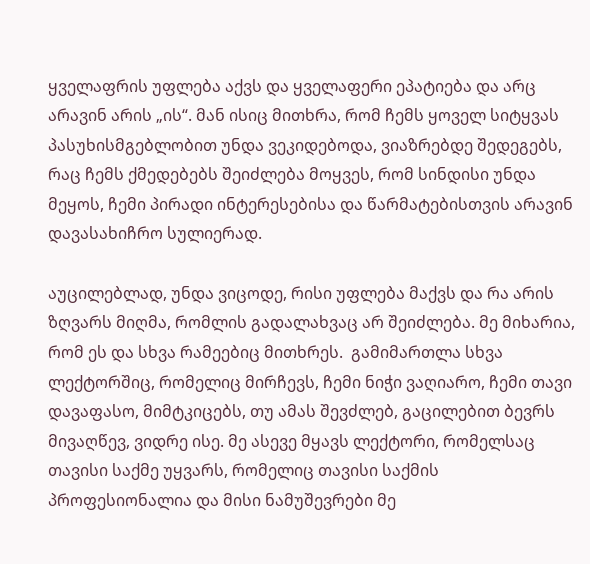ყველაფრის უფლება აქვს და ყველაფერი ეპატიება და არც არავინ არის „ის“. მან ისიც მითხრა, რომ ჩემს ყოველ სიტყვას პასუხისმგებლობით უნდა ვეკიდებოდა, ვიაზრებდე შედეგებს, რაც ჩემს ქმედებებს შეიძლება მოყვეს, რომ სინდისი უნდა მეყოს, ჩემი პირადი ინტერესებისა და წარმატებისთვის არავინ დავასახიჩრო სულიერად.

აუცილებლად, უნდა ვიცოდე, რისი უფლება მაქვს და რა არის ზღვარს მიღმა, რომლის გადალახვაც არ შეიძლება. მე მიხარია, რომ ეს და სხვა რამეებიც მითხრეს.  გამიმართლა სხვა ლექტორშიც, რომელიც მირჩევს, ჩემი ნიჭი ვაღიარო, ჩემი თავი დავაფასო, მიმტკიცებს, თუ ამას შევძლებ, გაცილებით ბევრს მივაღწევ, ვიდრე ისე. მე ასევე მყავს ლექტორი, რომელსაც თავისი საქმე უყვარს, რომელიც თავისი საქმის პროფესიონალია და მისი ნამუშევრები მე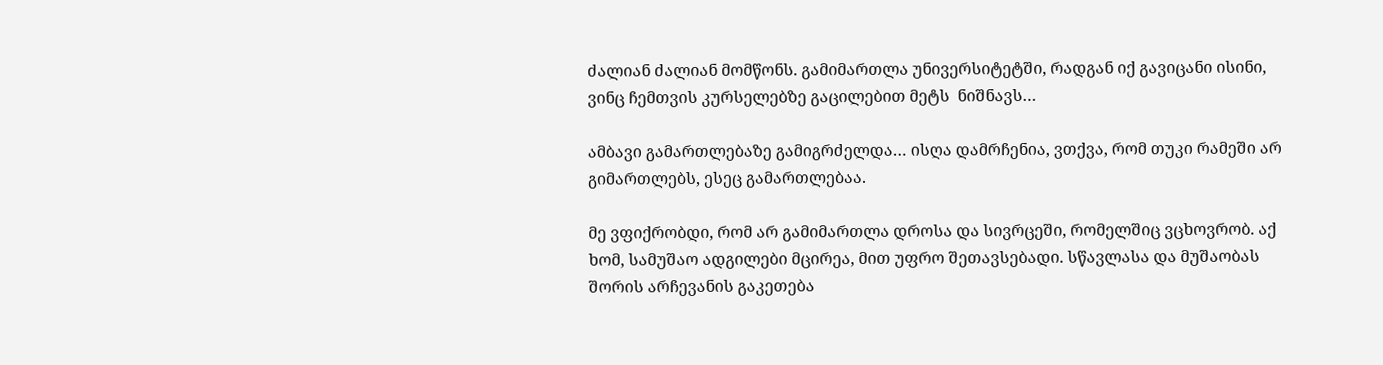ძალიან ძალიან მომწონს. გამიმართლა უნივერსიტეტში, რადგან იქ გავიცანი ისინი,  ვინც ჩემთვის კურსელებზე გაცილებით მეტს  ნიშნავს…

ამბავი გამართლებაზე გამიგრძელდა… ისღა დამრჩენია, ვთქვა, რომ თუკი რამეში არ გიმართლებს, ესეც გამართლებაა.

მე ვფიქრობდი, რომ არ გამიმართლა დროსა და სივრცეში, რომელშიც ვცხოვრობ. აქ ხომ, სამუშაო ადგილები მცირეა, მით უფრო შეთავსებადი. სწავლასა და მუშაობას შორის არჩევანის გაკეთება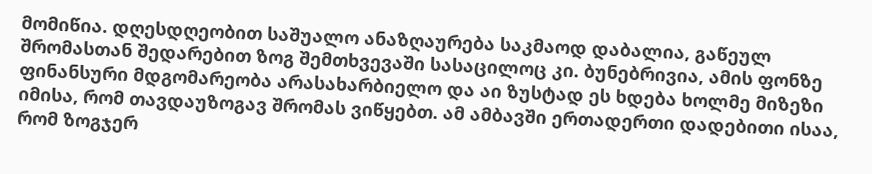მომიწია. დღესდღეობით საშუალო ანაზღაურება საკმაოდ დაბალია, გაწეულ შრომასთან შედარებით ზოგ შემთხვევაში სასაცილოც კი. ბუნებრივია, ამის ფონზე ფინანსური მდგომარეობა არასახარბიელო და აი ზუსტად ეს ხდება ხოლმე მიზეზი იმისა, რომ თავდაუზოგავ შრომას ვიწყებთ. ამ ამბავში ერთადერთი დადებითი ისაა, რომ ზოგჯერ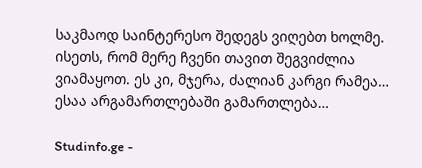საკმაოდ საინტერესო შედეგს ვიღებთ ხოლმე. ისეთს, რომ მერე ჩვენი თავით შეგვიძლია ვიამაყოთ. ეს კი, მჯერა, ძალიან კარგი რამეა… ესაა არგამართლებაში გამართლება…

Studinfo.ge -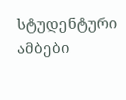სტუდენტური ამბები